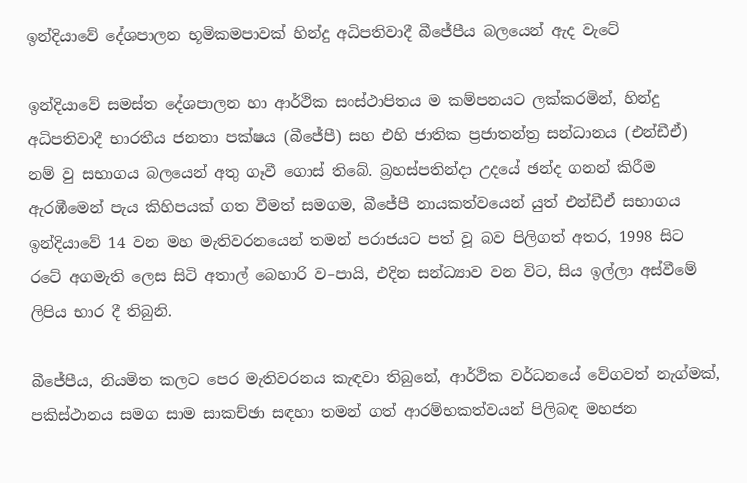ඉන්දියාවේ දේශපාලන භූමිකමපාවක්‌ හින්දු අධිපතිවාදී බීජේපීය බලයෙන්‌ ඇද වැටේ

ඉන්දියාවේ සමස්ත දේශපාලන හා ආර්ථික සංස්ථාපිතය ම කම්පනයට ලක්කරමින්, හින්දු අධිපතිවාදී භාරතීය ජනතා පක්ෂය (බීජේපී) සහ එහි ජාතික ප්‍රජාතන්ත්‍ර සන්ධානය (එන්ඩීඒ) නම් වු සභාගය බලයෙන් අතු ගෑවී ගොස් තිබේ. බ්‍රහස්පතින්දා උදයේ ඡන්ද ගනන් කිරීම ඇරඹීමෙන් පැය කිහිපයක් ගත වීමත් සමගම, බීජේපී නායකත්වයෙන් යුත් එන්ඩීඒ සභාගය ඉන්දියාවේ 14 වන මහ මැතිවරනයෙන් තමන් පරාජයට පත් වූ බව පිලිගත් අතර, 1998 සිට රටේ අගමැති ලෙස සිටි අතාල් බෙහාරි ව–පායි, එදින සන්ධ්‍යාව වන විට, සිය ඉල්ලා අස්වීමේ ලිපිය භාර දී තිබුනි.

බීජේපීය, නියමිත කලට පෙර මැතිවරනය කැඳවා තිබුනේ, ආර්ථික වර්ධනයේ වේගවත් නැග්මක්, පකිස්ථානය සමග සාම සාකච්ඡා සඳහා තමන් ගත් ආරම්භකත්වයන් පිලිබඳ මහජන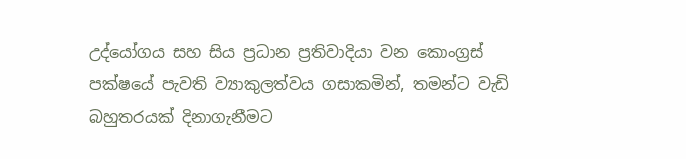උද්යෝගය සහ සිය ප්‍රධාන ප්‍රතිවාදියා වන කොංග්‍රස් පක්ෂයේ පැවති ව්‍යාකුලත්වය ගසාකමින්, තමන්ට වැඩි බහුතරයක් දිනාගැනීමට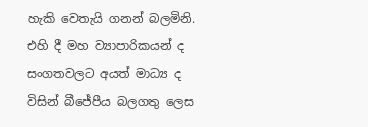හැකි වෙතැයි ගනන් බලමිනි. එහි දී මහ ව්‍යාපාරිකයන් ද සංගතවලට අයත් මාධ්‍ය ද විසින් බීජේපීය බලගතු ලෙස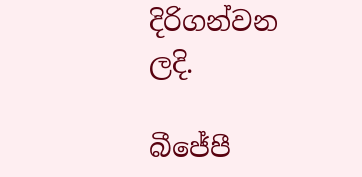දිරිගන්වන ලදි.

බීජේපී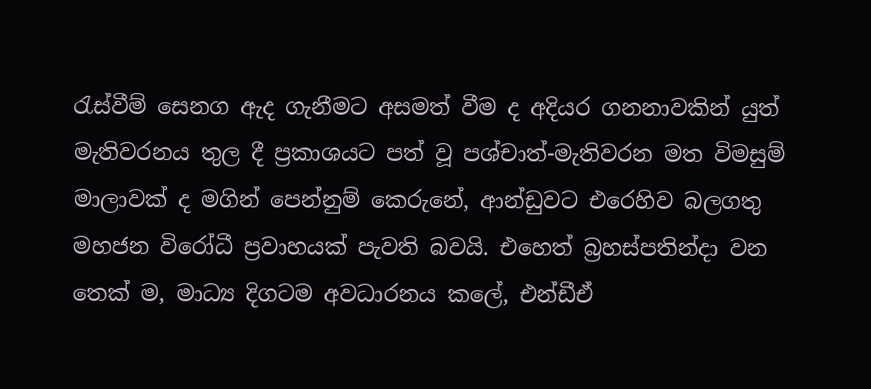රැස්වීම් සෙනග ඇද ගැනීමට අසමත් වීම ද අදියර ගනනාවකින් යුත් මැතිවරනය තුල දී ප්‍රකාශයට පත් වූ පශ්චාත්-මැතිවරන මත විමසුම් මාලාවක් ද මගින් පෙන්නුම් කෙරුනේ, ආන්ඩුවට එරෙහිව බලගතු මහජන විරෝධී ප්‍රවාහයක් පැවති බවයි. එහෙත් බ්‍රහස්පතින්දා වන තෙක් ම, මාධ්‍ය දිගටම අවධාරනය කලේ, එන්ඩීඒ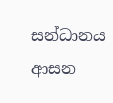සන්ධානය ආසන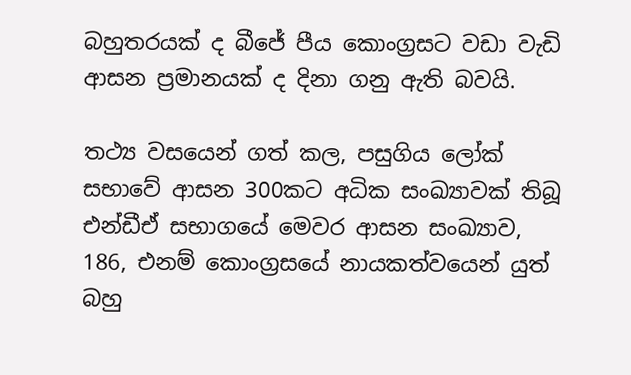බහුතරයක් ද බීජේ පීය කොංග්‍රසට වඩා වැඩි ආසන ප්‍රමානයක් ද දිනා ගනු ඇති බවයි.

තථ්‍ය වසයෙන් ගත් කල, පසුගිය ලෝක් සභාවේ ආසන 300කට අධික සංඛ්‍යාවක් තිබූ එන්ඩීඒ සභාගයේ මෙවර ආසන සංඛ්‍යාව, 186, එනම් කොංග්‍රසයේ නායකත්වයෙන් යුත් බහු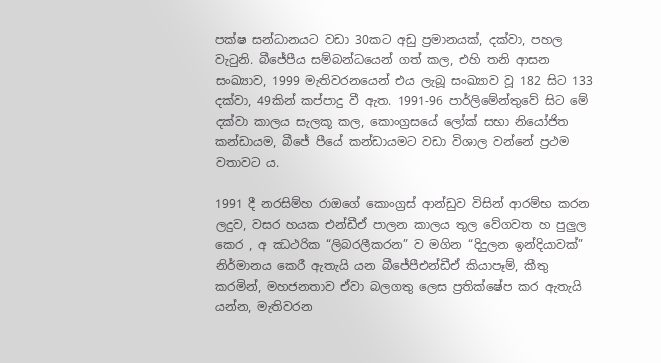පක්ෂ සන්ධානයට වඩා 30කට අඩු ප්‍රමානයක්, දක්වා, පහල වැටුනි. බීජේපීය සම්බන්ධයෙන් ගත් කල, එහි තනි ආසන සංඛ්‍යාව, 1999 මැතිවරනයෙන් එය ලැබූ සංඛ්‍යාව වූ 182 සිට 133 දක්වා, 49කින් කප්පාදු වී ඇත. 1991-96 පාර්ලිමේන්තුවේ සිට මේ දක්වා කාලය සැලකූ කල, කොංග්‍රසයේ ලෝක් සභා නියෝජිත කන්ඩායම, බීජේ පීයේ කන්ඩායමට වඩා විශාල වන්නේ ප්‍රථම වතාවට ය.

1991 දී නරසිම්හ රාඔගේ කොංග්‍රස් ආන්ඩුව විසින් ආරම්භ කරන ලදුව, වසර හයක එන්ඩීඒ පාලන කාලය තුල වේගවත හ පුලුල කෙර , අ ඣථරික “ලිබරලීකරන” ව මගින “දිදුලන ඉන්දියාවක්” නිර්මානය කෙරී ඇතැයි යන බීජේපීඑන්ඩීඒ කියාපෑම්, කීතු කරමින්, මහජනතාව ඒවා බලගතු ලෙස ප්‍රතික්ෂේප කර ඇතැයි යන්න, මැතිවරන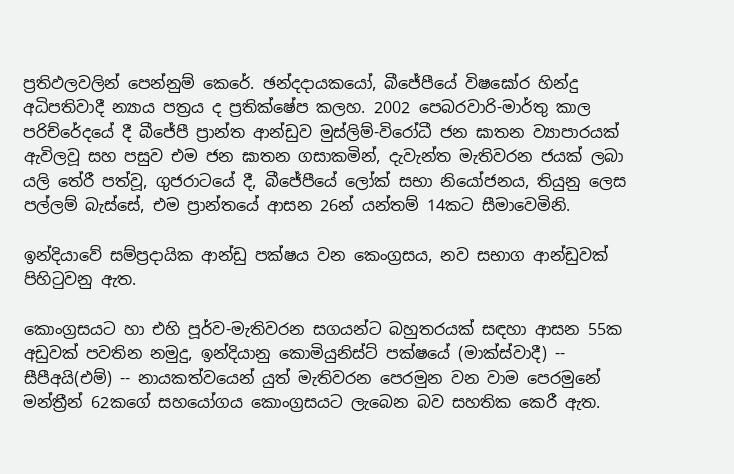ප්‍රතිඵලවලින් පෙන්නුම් කෙරේ. ඡන්දදායකයෝ, බීජේපීයේ විෂඝෝර හින්දු අධිපතිවාදී න්‍යාය පත්‍රය ද ප්‍රතික්ෂේප කලහ. 2002 පෙබරවාරි-මාර්තු කාල පරිච්රේදයේ දී බීජේපී ප්‍රාන්ත ආන්ඩුව මුස්ලිම්-විරෝධී ජන ඝාතන ව්‍යාපාරයක් ඇවිලවූ සහ පසුව එම ජන ඝාතන ගසාකමින්, දැවැන්ත මැතිවරන ජයක් ලබා යලි තේරී පත්වූ, ගුජරාටයේ දී, බීජේපීයේ ලෝක් සභා නියෝජනය, තියුනු ලෙස පල්ලම් බැස්සේ, එම ප්‍රාන්තයේ ආසන 26න් යන්තම් 14කට සීමාවෙමිනි.

ඉන්දියාවේ සම්ප්‍රදායික ආන්ඩු පක්ෂය වන කෙංග්‍රසය, නව සභාග ආන්ඩුවක් පිහිටුවනු ඇත.

කොංග්‍රසයට හා එහි පූර්ව-මැතිවරන සගයන්ට බහුතරයක් සඳහා ආසන 55ක අඩුවක් පවතින නමුදු, ඉන්දියානු කොමියුනිස්ට් පක්ෂයේ (මාක්ස්වාදී) -- සීපීඅයි(එම්) -- නායකත්වයෙන් යුත් මැතිවරන පෙරමුන වන වාම පෙරමුනේ මන්ත්‍රීන් 62කගේ සහයෝගය කොංග්‍රසයට ලැබෙන බව සහතික කෙරී ඇත.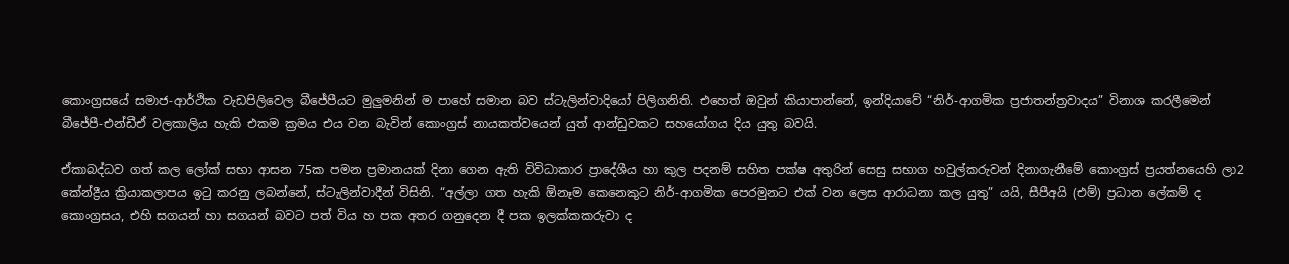කොංග්‍රසයේ සමාජ-ආර්ථික වැඩපිලිවෙල බීජේපීයට මුලුමනින් ම පාහේ සමාන බව ස්ටැලින්වාදියෝ පිලිගනිති. එහෙත් ඔවුන් කියාපාන්නේ, ඉන්දියාවේ “නිර්-ආගමික ප්‍රජාතන්ත්‍රවාදය” විනාශ කරලීමෙන් බීජේපී-එන්ඩීඒ වලකාලිය හැකි එකම ක්‍රමය එය වන බැවින් කොංග්‍රස් නායකත්වයෙන් යුත් ආන්ඩුවකට සහයෝගය දිය යුතු බවයි.

ඒකාබද්ධව ගත් කල ලෝක් සභා ආසන 75ක පමන ප්‍රමානයක් දිනා ගෙන ඇති විවිධාකාර ප්‍රාදේශීය හා කුල පදනම් සහිත පක්ෂ අතුරින් සෙසු සභාග හවුල්කරුවන් දිනාගැනීමේ කොංග්‍රස් ප්‍රයත්නයෙහි ලා2 කේන්ද්‍රීය ක්‍රියාකලාපය ඉටු කරනු ලබන්නේ, ස්ටැලින්වාදීන් විසිනි. “අල්ලා ගත හැකි ඕනෑම කෙනෙකුට නිර්-ආගමික පෙරමුනට එක් වන ලෙස ආරාධනා කල යුතු” යයි, සීපීඅයි (එම්) ප්‍රධාන ලේකම් ද කොංග්‍රසය, එහි සගයන් හා සගයන් බවට පත් විය හ පක අතර ගනුදෙන දී පක ඉලක්කකරුවා ද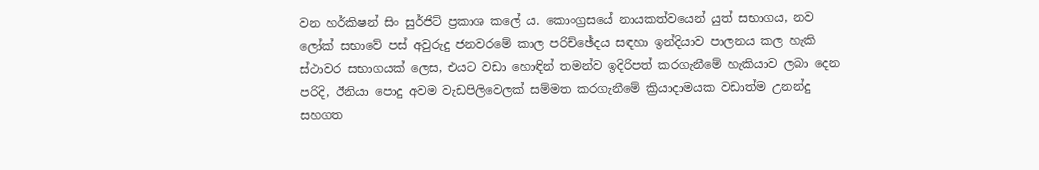වන හර්කිෂන් සිං සුර්ජිට් ප්‍රකාශ කලේ ය. කොංග්‍රසයේ නායකත්වයෙන් යුත් සභාගය, නව ලෝක් සභාවේ පස් අවුරුදු ජනවරමේ කාල පරිච්ඡේදය සඳහා ඉන්දියාව පාලනය කල හැකි ස්ථාවර සභාගයක් ලෙස, එයට වඩා හොඳින් තමන්ව ඉදිරිපත් කරගැනීමේ හැකියාව ලබා දෙන පරිදි, ඊනියා පොදු අවම වැඩපිලිවෙලක් සම්මත කරගැනීමේ ක්‍රියාදාමයක වඩාත්ම උනන්දු සහගත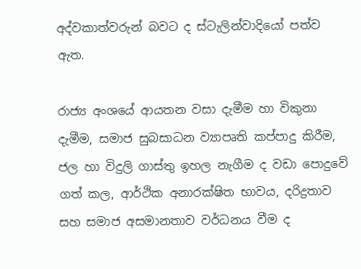අද්වකාත්වරුන් බවට ද ස්ටැලින්වාදියෝ පත්ව ඇත.

රාජ්‍ය අංශයේ ආයතන වසා දැමීම හා විකුනා දැමීම, සමාජ සුබසාධන ව්‍යාපෘති කප්පාදු කිරීම, ජල හා විදුලි ගාස්තු ඉහල නැගීම ද වඩා පොදුවේ ගත් කල, ආර්ථික අනාරක්ෂිත භාවය, දරිද්‍රතාව සහ සමාජ අසමානතාව වර්ධනය වීම ද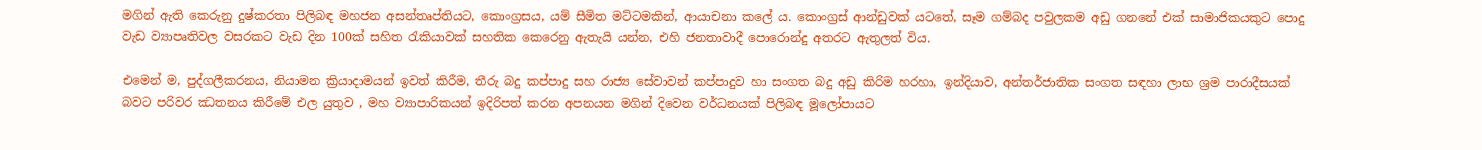මගින් ඇති කෙරුනු දුෂ්කරතා පිලිබඳ මහජන අසන්තෘප්තියට, කොංග්‍රසය, යම් සීමිත මට්ටමකින්, ආයාචනා කලේ ය. කොංග්‍රස් ආන්ඩුවක් යටතේ, සෑම ගම්බද පවුලකම අඩු ගනනේ එක් සාමාජිකයකුට පොදු වැඩ ව්‍යාපෘතිවල වසරකට වැඩ දින 100ක් සහිත රැකියාවක් සහතික කෙරෙනු ඇතැයි යන්න, එහි ජනතාවාදී පොරොන්දු අතරට ඇතුලත් විය.

එමෙන් ම, පුද්ගලීකරනය, නියාමන ක්‍රියාදාමයන් ඉවත් කිරීම, තීරු බදු කප්පාදු සහ රාජ්‍ය සේවාවන් කප්පාදුව හා සංගත බදු අඩු කිරිම හරහා, ඉන්දියාව, අන්තර්ජාතික සංගත සඳහා ලාභ ශ්‍රම පාරාදීසයක් බවට පරිවර ඣතනය කිරීමේ එල යුතුව , මහ ව්‍යාපාරිකයන් ඉදිරිපත් කරන අපනයන මගින් දිවෙන වර්ධනයක් පිලිබඳ මූලෝපායට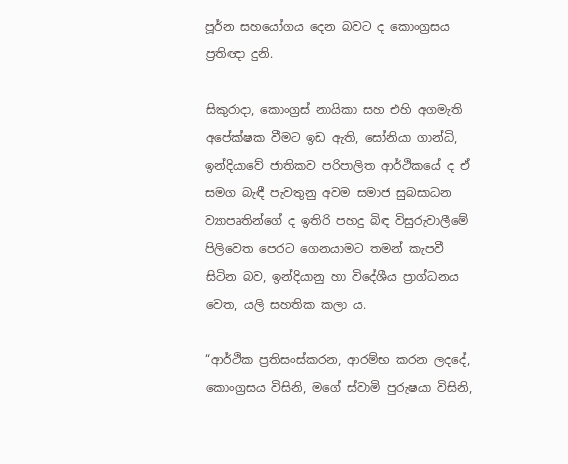පූර්න සහයෝගය දෙන බවට ද කොංග්‍රසය ප්‍රතිඥා දුනි.

සිකුරාදා, කොංග්‍රස් නායිකා සහ එහි අගමැති අපේක්ෂක වීමට ඉඩ ඇති, සෝනියා ගාන්ධි, ඉන්දියාවේ ජාතිකව පරිපාලිත ආර්ථිකයේ ද ඒ සමග බැඳී පැවතුනු අවම සමාජ සුබසාධන ව්‍යාපෘතින්ගේ ද ඉතිරි පහදු බිඳ විසුරුවාලීමේ පිලිවෙත පෙරට ගෙනයාමට තමන් කැපවී සිටින බව, ඉන්දියානු හා විදේශීය ප්‍රාග්ධනය වෙත, යලි සහතික කලා ය.

“ආර්ථික ප්‍රතිසංස්කරන, ආරම්භ කරන ලදදේ, කොංග්‍රසය විසිනි, මගේ ස්වාමි පුරුෂයා විසිනි,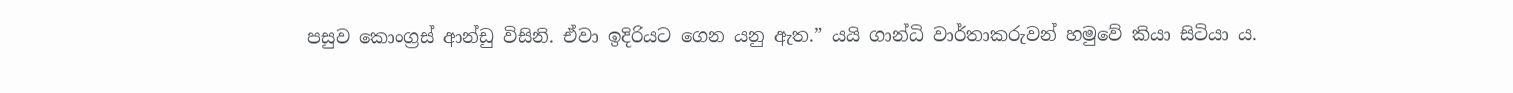පසුව කොංග්‍රස් ආන්ඩු විසිනි. ඒවා ඉදිරියට ගෙන යනු ඇත.” යයි ගාන්ධි වාර්තාකරුවන් හමුවේ කියා සිටියා ය.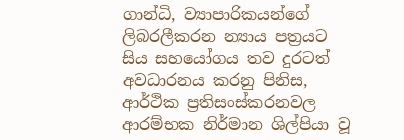ගාන්ධි, ව්‍යාපාරිකයන්ගේ ලිබරලීකරන න්‍යාය පත්‍රයට සිය සහයෝගය තව දුරටත් අවධාරනය කරනු පිනිස, ආර්ථික ප්‍රතිසංස්කරනවල ආරම්භක නිර්මාන ශිල්පියා වූ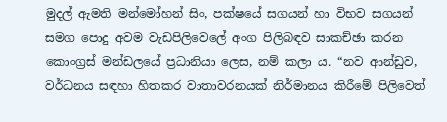මුදල් ඇමති මන්මෝහන් සිං, පක්ෂයේ සගයන් හා විභව සගයන් සමග පොදු අවම වැඩපිලිවෙලේ අංග පිලිබඳව සාකච්ඡා කරන කොංග්‍රස් මන්ඩලයේ ප්‍රධානියා ලෙස, නම් කලා ය. “නව ආන්ඩුව, වර්ධනය සඳහා හිතකර වාතාවරනයක් නිර්මානය කිරීමේ පිලිවෙත්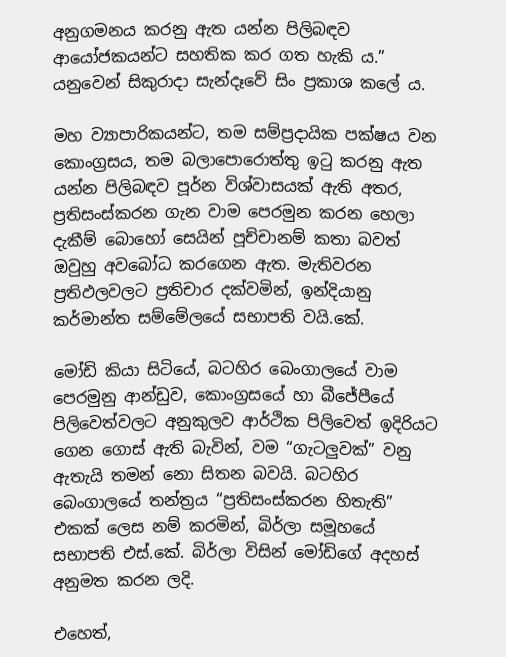අනුගමනය කරනු ඇත යන්න පිලිබඳව ආයෝජකයන්ට සහතික කර ගත හැකි ය.” යනුවෙන් සිකුරාදා සැන්දෑවේ සිං ප්‍රකාශ කලේ ය.

මහ ව්‍යාපාරිකයන්ට, තම සම්ප්‍රදායික පක්ෂය වන කොංග්‍රසය, තම බලාපොරොත්තු ඉටු කරනු ඇත යන්න පිලිබඳව පූර්න විශ්වාසයක් ඇති අතර, ප්‍රතිසංස්කරන ගැන වාම පෙරමුන කරන හෙලා දැකීම් බොහෝ සෙයින් පූච්චානම් කතා බවත් ඔවුහු අවබෝධ කරගෙන ඇත. මැතිවරන ප්‍රතිඵලවලට ප්‍රතිචාර දක්වමින්, ඉන්දියානු කර්මාන්ත සම්මේලයේ සභාපති වයි.කේ.

මෝඩි කියා සිටියේ, බටහිර බෙංගාලයේ වාම පෙරමුනු ආන්ඩුව, කොංග්‍රසයේ හා බීජේපීයේ පිලිවෙත්වලට අනුකුලව ආර්ථික පිලිවෙත් ඉදිරියට ගෙන ගොස් ඇති බැවින්, වම “ගැටලුවක්” වනු ඇතැයි තමන් නො සිතන බවයි. බටහිර බෙංගාලයේ තන්ත්‍රය “ප්‍රතිසංස්කරන හිතැති” එකක් ලෙස නම් කරමින්, බිර්ලා සමූහයේ සභාපති එස්.කේ. බිර්ලා විසින් මෝඩිගේ අදහස් අනුමත කරන ලදි.

එහෙත්,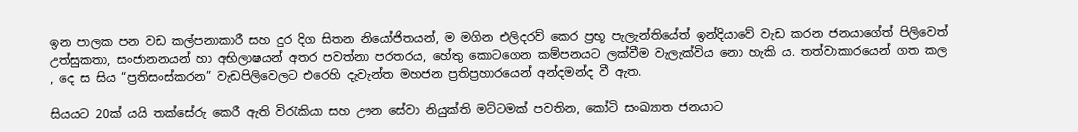ඉන පාලක පන වඩ කල්පනාකාරී සහ දුර දිග සිතන නියෝජිතයන්, ම මගින එලිදරව් කෙර ප්‍රභූ පැලැන්තියේත් ඉන්දියාවේ වැඩ කරන ජනයාගේත් පිලිවෙත් උත්සුකතා, සංජානනයන් හා අභිලාෂයන් අතර පවත්නා පරතරය, හේතු කොටගෙන කම්පනයට ලක්වීම වැලැක්විය නො හැකි ය. තත්වාකාරයෙන් ගත කල , දෙ ස සිය “ප්‍රතිසංස්කරන” වැඩපිලිවෙලට එරෙහි දැවැන්ත මහජන ප්‍රතිප්‍රහාරයෙන් අන්දමන්ද වී ඇත.

සියයට 20ක් යයි තක්සේරු කෙරී ඇති විරැකියා සහ ඌන සේවා නියුක්ති මට්ටමක් පවතින, කෝටි සංඛ්‍යාත ජනයාට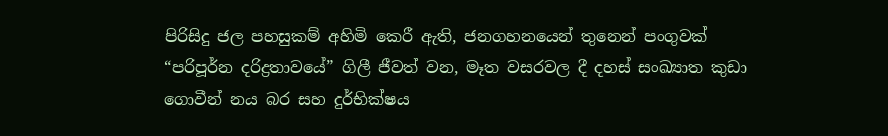පිරිසිදු ජල පහසුකම් අහිමි කෙරී ඇති, ජනගහනයෙන් තුනෙන් පංගුවක් “පරිපූර්න දරිද්‍රතාවයේ” ගිලී ජීවත් වන, මෑත වසරවල දී දහස් සංඛ්‍යාත කුඩා ගොවීන් නය බර සහ දුර්භික්ෂය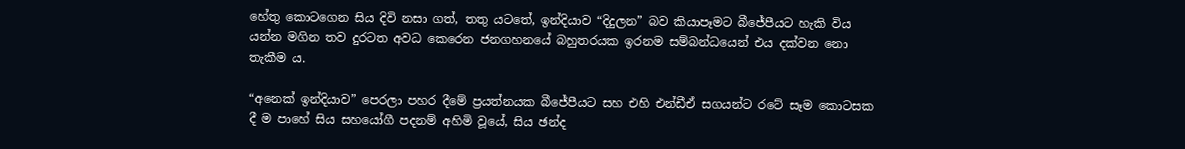හේතු කොටගෙන සිය දිවි නසා ගත්, තතු යටතේ, ඉන්දියාව “දිදුලන” බව කියාපෑමට බීජේපීයට හැකි විය යන්න මගින තව දුරටත අවධ කෙරෙන ජනගහනයේ බහුතරයක ඉරනම සම්බන්ධයෙන් එය දක්වන නො තැකීම ය.

“අනෙක් ඉන්දියාව” පෙරලා පහර දීමේ ප්‍රයත්නයක බීජේපීයට සහ එහි එන්ඩීඒ සගයන්ට රටේ සෑම කොටසක දී ම පාහේ සිය සහයෝගී පදනම් අහිමි වූයේ, සිය ඡන්ද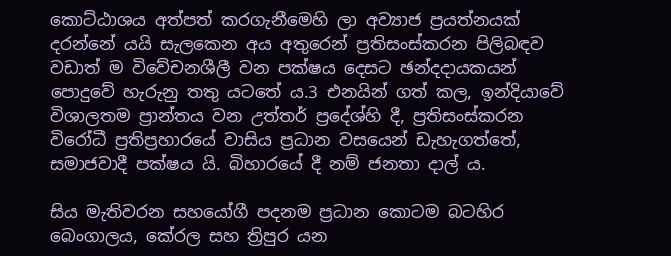කොට්ඨාශය අත්පත් කරගැනීමෙහි ලා අව්‍යාජ ප්‍රයත්නයක් දරන්නේ යයි සැලකෙන අය අතුරෙන් ප්‍රතිසංස්කරන පිලිබඳව වඩාත් ම විවේචනශීලී වන පක්ෂය දෙසට ඡන්දදායකයන් පොදුවේ හැරුනු තතු යටතේ ය.3 එනයින් ගත් කල, ඉන්දියාවේ විශාලතම ප්‍රාන්තය වන උත්තර් ප්‍රදේශ්හි දී, ප්‍රතිසංස්කරන විරෝධී ප්‍රතිප්‍රහාරයේ වාසිය ප්‍රධාන වසයෙන් ඩැහැගත්තේ, සමාජවාදී පක්ෂය යි. බිහාරයේ දී නම් ජනතා දාල් ය.

සිය මැතිවරන සහයෝගී පදනම ප්‍රධාන කොටම බටහිර බෙංගාලය, කේරල සහ ත්‍රිපුර යන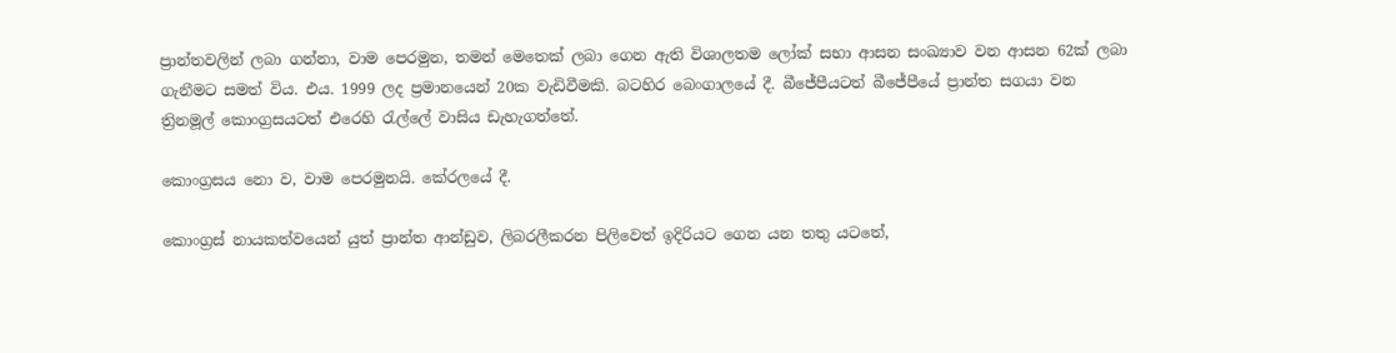ප්‍රාන්තවලින් ලබා ගන්නා, වාම පෙරමුන, තමන් මෙතෙක් ලබා ගෙන ඇති විශාලතම ලෝක් සභා ආසන සංඛ්‍යාව වන ආසන 62ක් ලබා ගැනීමට සමත් විය. එය. 1999 ලද ප්‍රමානයෙන් 20ක වැඩිවීමකි. බටහිර බෙංගාලයේ දී. බීජේපීයටත් බීජේපීයේ ප්‍රාන්ත සගයා වන ත්‍රිනමූල් කොංග්‍රසයටත් එරෙහි රැල්ලේ වාසිය ඩැහැගත්තේ.

කොංග්‍රසය නො ව, වාම පෙරමුනයි. කේරලයේ දී.

කොංග්‍රස් නායකත්වයෙන් යුත් ප්‍රාන්ත ආන්ඩුව, ලිබරලීකරන පිලිවෙත් ඉදිරියට ගෙන යන තතු යටතේ,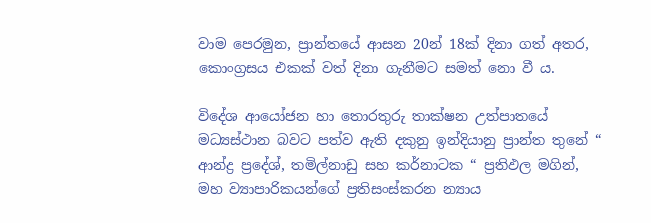වාම පෙරමුන, ප්‍රාන්තයේ ආසන 20න් 18ක් දිනා ගත් අතර, කොංග්‍රසය එකක් වත් දිනා ගැනීමට සමත් නො වී ය.

විදේශ ආයෝජන හා තොරතුරු තාක්ෂන උත්පාතයේ මධ්‍යස්ථාන බවට පත්ව ඇති දකුනු ඉන්දියානු ප්‍රාන්ත තුනේ “ ආන්ද්‍ර ප්‍රදේශ්, තමිල්නාඩු සහ කර්නාටක “ ප්‍රතිඵල මගින්, මහ ව්‍යාපාරිකයන්ගේ ප්‍රතිසංස්කරන න්‍යාය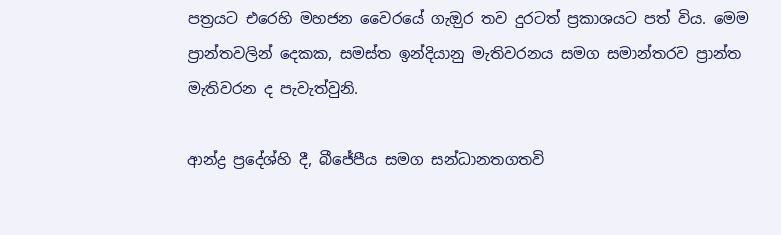පත්‍රයට එරෙහි මහජන වෛරයේ ගැඔුර තව දුරටත් ප්‍රකාශයට පත් විය. මෙම ප්‍රාන්තවලින් දෙකක, සමස්ත ඉන්දියානු මැතිවරනය සමග සමාන්තරව ප්‍රාන්ත මැතිවරන ද පැවැත්වුනි.

ආන්ද්‍ර ප්‍රදේශ්හි දී, බීජේපීය සමග සන්ධානතගතවි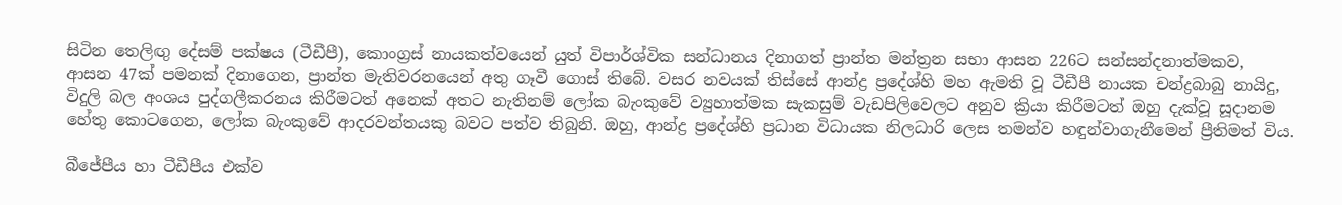සිටින තෙලිඟු දේසම් පක්ෂය (ටීඩීපී), කොංග්‍රස් නායකත්වයෙන් යුත් විපාර්ශ්වික සන්ධානය දිනාගත් ප්‍රාන්ත මන්ත්‍රන සභා ආසන 226ට සන්සන්දනාත්මකව, ආසන 47ක් පමනක් දිනාගෙන, ප්‍රාන්ත මැතිවරනයෙන් අතු ගෑවී ගොස් තිබේ. වසර නවයක් තිස්සේ ආන්ද්‍ර ප්‍රදේශ්හි මහ ඇමති වූ ටීඩීපී නායක චන්ද්‍රබාබු නායිදු, විදුලි බල අංශය පුද්ගලීකරනය කිරීමටත් අනෙක් අතට නැතිනම් ලෝක බැංකුවේ ව්‍යුහාත්මක සැකසුම් වැඩපිලිවෙලට අනුව ක්‍රියා කිරීමටත් ඔහු දැක්වූ සූදානම හේතු කොටගෙන, ලෝක බැංකුවේ ආදරවන්තයකු බවට පත්ව තිබුනි. ඔහු, ආන්ද්‍ර ප්‍රදේශ්හි ප්‍රධාන විධායක නිලධාරි ලෙස තමන්ව හඳුන්වාගැනීමෙන් ප්‍රීතිමත් විය.

බීජේපීය හා ටීඩීපීය එක්ව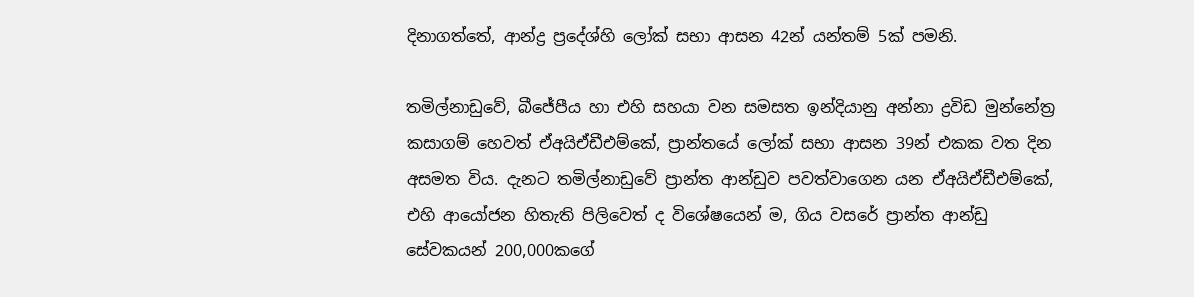දිනාගත්තේ, ආන්ද්‍ර ප්‍රදේශ්හි ලෝක් සභා ආසන 42න් යන්තම් 5ක් පමනි.

තමිල්නාඩුවේ, බීජේපීය හා එහි සහයා වන සමසත ඉන්දියානු අන්නා ද්‍රවිඩ මුන්නේත්‍ර කසාගම් හෙවත් ඒඅයිඒඩීඑම්කේ, ප්‍රාන්තයේ ලෝක් සභා ආසන 39න් එකක වත දින අසමත විය. දැනට තමිල්නාඩුවේ ප්‍රාන්ත ආන්ඩුව පවත්වාගෙන යන ඒඅයිඒඩීඑම්කේ, එහි ආයෝජන හිතැති පිලිවෙත් ද විශේෂයෙන් ම, ගිය වසරේ ප්‍රාන්ත ආන්ඩු සේවකයන් 200,000කගේ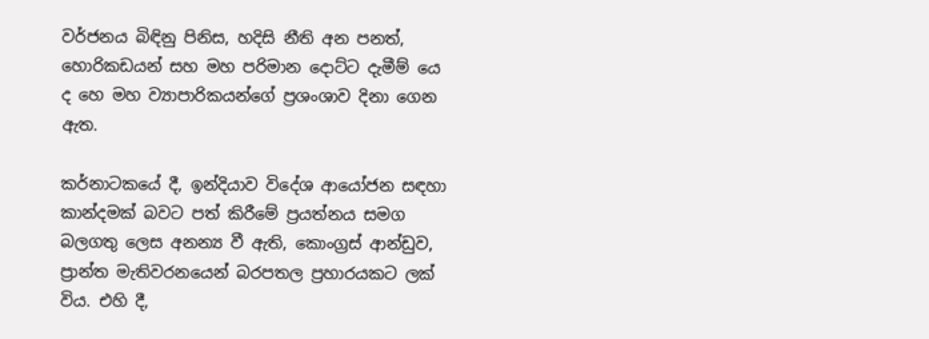වර්ජනය බිඳිනු පිනිස, හදිසි නීති අන පනත්, හොරිකඩයන් සහ මහ පරිමාන දොට්ට දැමීම් යෙ ද හෙ මහ ව්‍යාපාරිකයන්ගේ ප්‍රශංශාව දිනා ගෙන ඇත.

කර්නාටකයේ දී, ඉන්දියාව විදේශ ආයෝජන සඳහා කාන්දමක් බවට පත් කිරීමේ ප්‍රයත්නය සමග බලගතු ලෙස අනන්‍ය වී ඇති, කොංග්‍රස් ආන්ඩුව, ප්‍රාන්ත මැතිවරනයෙන් බරපතල ප්‍රහාරයකට ලක් විය. එහි දී,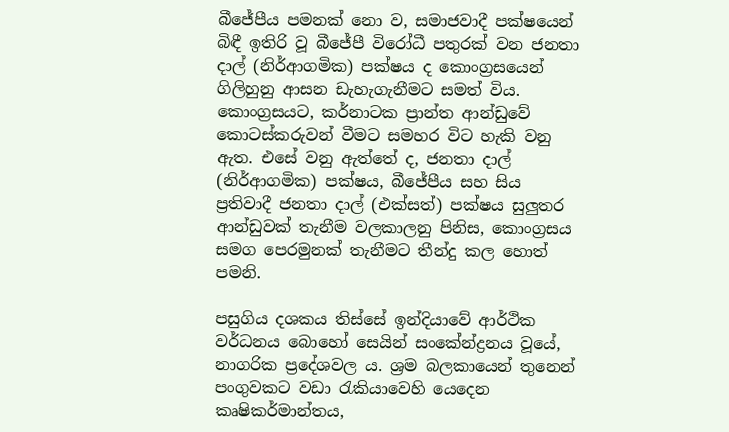බීජේපීය පමනක් නො ව, සමාජවාදී පක්ෂයෙන් බිඳී ඉතිරි වූ බීජේපී විරෝධී පතුරක් වන ජනතා දාල් (නිර්ආගමික) පක්ෂය ද කොංග්‍රසයෙන් ගිලිහුනු ආසන ඩැහැගැනීමට සමත් විය. කොංග්‍රසයට, කර්නාටක ප්‍රාන්ත ආන්ඩුවේ කොටස්කරුවන් වීමට සමහර විට හැකි වනු ඇත. එසේ වනු ඇත්තේ ද, ජනතා දාල් (නිර්ආගමික) පක්ෂය, බීජේපීය සහ සිය ප්‍රතිවාදී ජනතා දාල් (එක්සත්) පක්ෂය සුලුතර ආන්ඩුවක් තැනීම වලකාලනු පිනිස, කොංග්‍රසය සමග පෙරමුනක් තැනීමට තීන්දු කල හොත් පමනි.

පසුගිය දශකය තිස්සේ ඉන්දියාවේ ආර්ථික වර්ධනය බොහෝ සෙයින් සංකේන්ද්‍රනය වූයේ, නාගරික ප්‍රදේශවල ය. ශ්‍රම බලකායෙන් තුනෙන් පංගුවකට වඩා රැකියාවෙහි යෙදෙන කෘෂිකර්මාන්තය,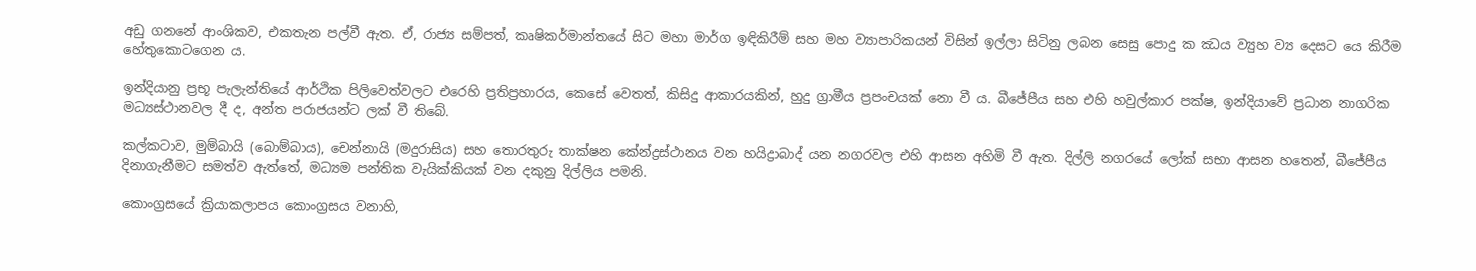අඩු ගනනේ ආංශිකව, එකතැන පල්වී ඇත. ඒ, රාජ්‍ය සම්පත්, කෘෂිකර්මාන්තයේ සිට මහා මාර්ග ඉඳිකිරීම් සහ මහ ව්‍යාපාරිකයන් විසින් ඉල්ලා සිටිනු ලබන සෙසු පොදු ක ඣය ව්‍යුහ ව්‍ය දෙසට යෙ කිරීම හේතුකොටගෙන ය.

ඉන්දියානු ප්‍රභූ පැලැන්තියේ ආර්ථික පිලිවෙත්වලට එරෙහි ප්‍රතිප්‍රහාරය, කෙසේ වෙතත්, කිසිදු ආකාරයකින්, හුදු ග්‍රාමීය ප්‍රපංචයක් නො වී ය. බීජේපීය සහ එහි හවුල්කාර පක්ෂ, ඉන්දියාවේ ප්‍රධාන නාගරික මධ්‍යස්ථානවල දී ද, අන්ත පරාජයන්ට ලක් වී තිබේ.

කල්කටාව, මුම්බායි (බොම්බාය), චෙන්නායි (මදුරාසිය) සහ තොරතුරු තාක්ෂන කේන්ද්‍රස්ථානය වන හයිද්‍රාබාද් යන නගරවල එහි ආසන අහිමි වී ඇත. දිල්ලි නගරයේ ලෝක් සභා ආසන හතෙන්, බීජේපීය දිනාගැනීමට සමත්ව ඇත්තේ, මධ්‍යම පන්තික වැයික්කියක් වන දකුනු දිල්ලිය පමනි.

කොංග්‍රසයේ ක්‍රියාකලාපය කොංග්‍රසය වනාහි,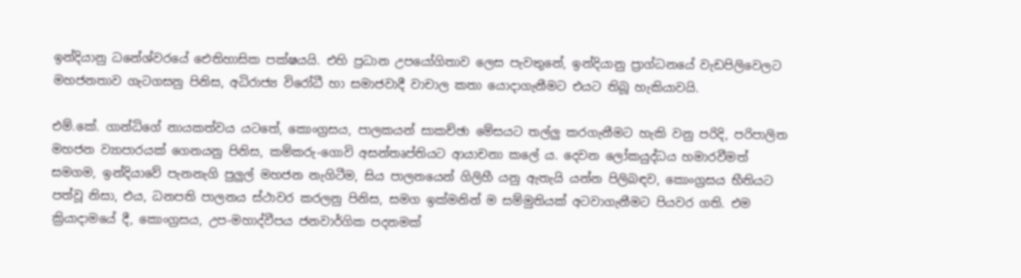ඉන්දියානු ධනේශ්වරයේ ඓතිහාසික පක්ෂයයි. එහි ප්‍රධාන උපයෝගිතාව ලෙස පැවතුනේ, ඉන්දියානු ප්‍රාග්ධනයේ වැඩපිලිවෙලට මහජනතාව ගැටගසනු පිනිස, අධිරාජ්‍ය විරෝධී හා සමාජවාදී වාචාල කතා යොදාගැනීමට එයට තිබූ හැකියාවයි.

එම්.කේ. ගාන්ධිගේ නායකත්වය යටතේ, කොංග්‍රසය, පාලකයන් සාකච්ඡා මේසයට තල්ලු කරගැනීමට හැකි වනු පරිදි, පරිපාලිත මහජන ව්‍යාපාරයක් ගෙනයනු පිනිස, කම්කරු-ගොවි අසන්තෘප්තියට ආයාචනා කලේ ය. දෙවන ලෝකයුද්ධය හමාරවීමත් සමගම, ඉන්දියාවේ පැනනැගි පුලුල් මහජන නැගිටීම, සිය පාලනයෙන් ගිලිහී යනු ඇතැයි යන්න පිලිබඳව, කොංග්‍රසය භීතියට පත්වූ නිසා, එය, ධනපති පාලනය ස්ථාවර කරලනු පිනිස, සමග ඉක්මනින් ම සම්මුතියක් අටවාගැනීමට පියවර ගති. එම ක්‍රියාදාමයේ දී, කොංග්‍රසය, උප-මහාද්වීපය ජනවාර්ගික පදනමක්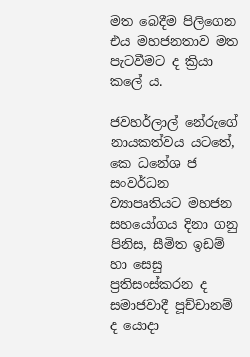මත බෙදීම පිලිගෙන එය මහජනතාව මත පැටවීමට ද ක්‍රියා කලේ ය.

ජවහර්ලාල් නේරුගේ නායකත්වය යටතේ, කෙ ධනේශ ජ සංවර්ධන ව්‍යාපෘතියට මහජන සහයෝගය දිනා ගනු පිනිස, සීමිත ඉඩම් හා සෙසු ප්‍රතිසංස්කරන ද සමාජවාදී පූච්චානම් ද යොදා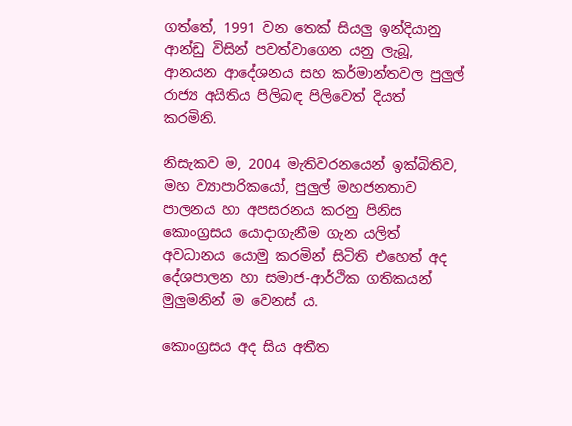ගත්තේ, 1991 වන තෙක් සියලු ඉන්දියානු ආන්ඩු විසින් පවත්වාගෙන යනු ලැබූ, ආනයන ආදේශනය සහ කර්මාන්තවල පුලුල් රාජ්‍ය අයිතිය පිලිබඳ පිලිවෙත් දියත් කරමිනි.

නිසැකව ම, 2004 මැතිවරනයෙන් ඉක්බිතිව, මහ ව්‍යාපාරිකයෝ, පුලුල් මහජනතාව පාලනය හා අපසරනය කරනු පිනිස කොංග්‍රසය යොදාගැනීම ගැන යලිත් අවධානය යොමු කරමින් සිටිති එහෙත් අද දේශපාලන හා සමාජ-ආර්ථික ගතිකයන් මුලුමනින් ම වෙනස් ය.

කොංග්‍රසය අද සිය අතීත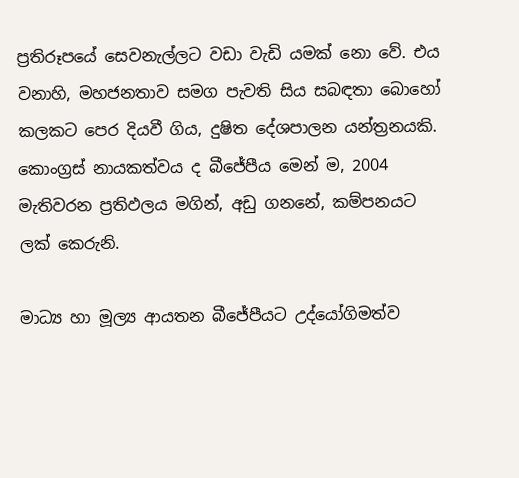ප්‍රතිරූපයේ සෙවනැල්ලට වඩා වැඩි යමක් නො වේ. එය වනාහි, මහජනතාව සමග පැවති සිය සබඳතා බොහෝ කලකට පෙර දියවී ගිය, දුෂිත දේශපාලන යන්ත්‍රනයකි. කොංග්‍රස් නායකත්වය ද බීජේපීය මෙන් ම, 2004 මැතිවරන ප්‍රතිඵලය මගින්, අඩු ගනනේ, කම්පනයට ලක් කෙරුනි.

මාධ්‍ය හා මූල්‍ය ආයතන බීජේපීයට උද්යෝගිමත්ව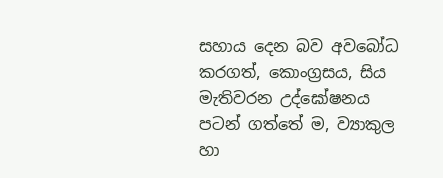සහාය දෙන බව අවබෝධ කරගත්, කොංග්‍රසය, සිය මැතිවරන උද්ඝෝෂනය පටන් ගත්තේ ම, ව්‍යාකුල හා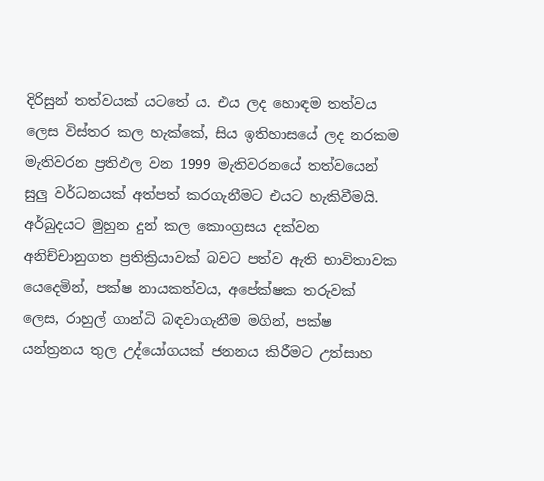දිරිසුන් තත්වයක් යටතේ ය. එය ලද හොඳම තත්වය ලෙස විස්තර කල හැක්කේ, සිය ඉතිහාසයේ ලද නරකම මැතිවරන ප්‍රතිඵල වන 1999 මැතිවරනයේ තත්වයෙන් සුලු වර්ධනයක් අත්පත් කරගැනීමට එයට හැකිවීමයි. අර්බුදයට මුහුන දුන් කල කොංග්‍රසය දක්වන අනිච්චානුගත ප්‍රතික්‍රියාවක් බවට පත්ව ඇති භාවිතාවක යෙදෙමින්, පක්ෂ නායකත්වය, අපේක්ෂක තරුවක් ලෙස, රාහුල් ගාන්ධි බඳවාගැනීම මගින්, පක්ෂ යන්ත්‍රනය තුල උද්යෝගයක් ජනනය කිරීමට උත්සාහ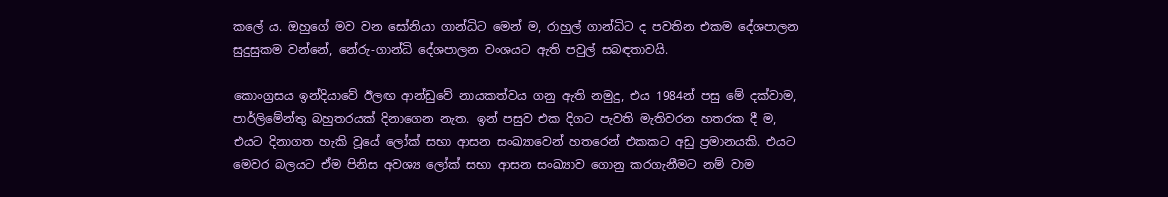කලේ ය. ඔහුගේ මව වන සෝනියා ගාන්ධිට මෙන් ම, රාහුල් ගාන්ධිට ද පවතින එකම දේශපාලන සුදුසුකම වන්නේ, නේරු-ගාන්ධි දේශපාලන වංශයට ඇති පවුල් සබඳතාවයි.

කොංග්‍රසය ඉන්දියාවේ ඊලඟ ආන්ඩුවේ නායකත්වය ගනු ඇති නමුදු, එය 1984න් පසු මේ දක්වාම, පාර්ලිමේන්තු බහුතරයක් දිනාගෙන නැත. ඉන් පසුව එක දිගට පැවති මැතිවරන හතරක දී ම, එයට දිනාගත හැකි වූයේ ලෝක් සභා ආසන සංඛ්‍යාවෙන් හතරෙන් එකකට අඩු ප්‍රමානයකි. එයට මෙවර බලයට ඒම පිනිස අවශ්‍ය ලෝක් සභා ආසන සංඛ්‍යාව ගොනු කරගැනීමට නම් වාම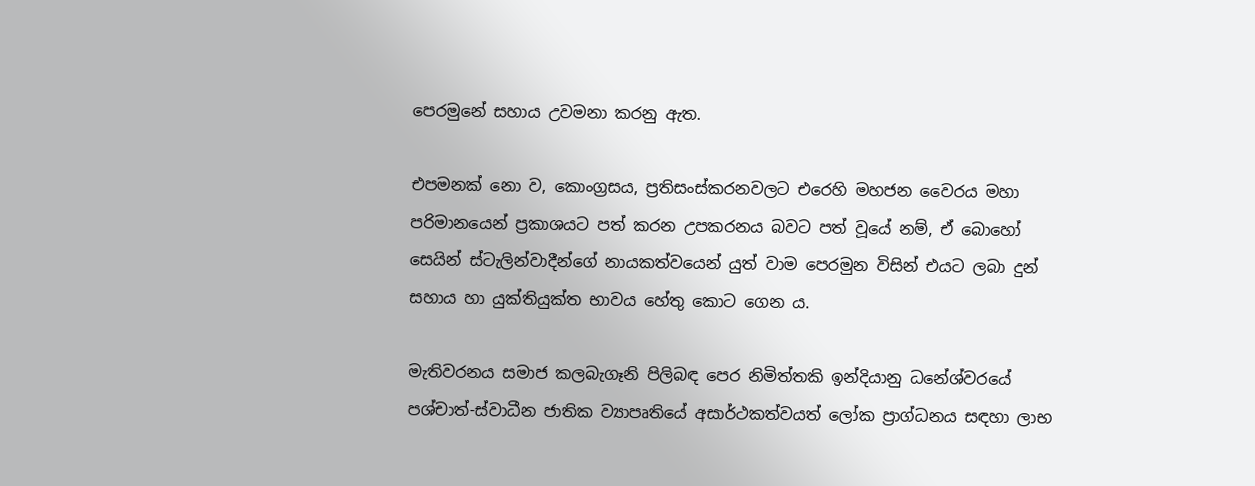පෙරමුනේ සහාය උවමනා කරනු ඇත.

එපමනක් නො ව, කොංග්‍රසය, ප්‍රතිසංස්කරනවලට එරෙහි මහජන වෛරය මහා පරිමානයෙන් ප්‍රකාශයට පත් කරන උපකරනය බවට පත් වූයේ නම්, ඒ බොහෝ සෙයින් ස්ටැලින්වාදීන්ගේ නායකත්වයෙන් යුත් වාම පෙරමුන විසින් එයට ලබා දුන් සහාය හා යුක්තියුක්ත භාවය හේතු කොට ගෙන ය.

මැතිවරනය සමාජ කලබැගෑනි පිලිබඳ පෙර නිමිත්තකි ඉන්දියානු ධනේශ්වරයේ පශ්චාත්-ස්වාධීන ජාතික ව්‍යාපෘතියේ අසාර්ථකත්වයත් ලෝක ප්‍රාග්ධනය සඳහා ලාභ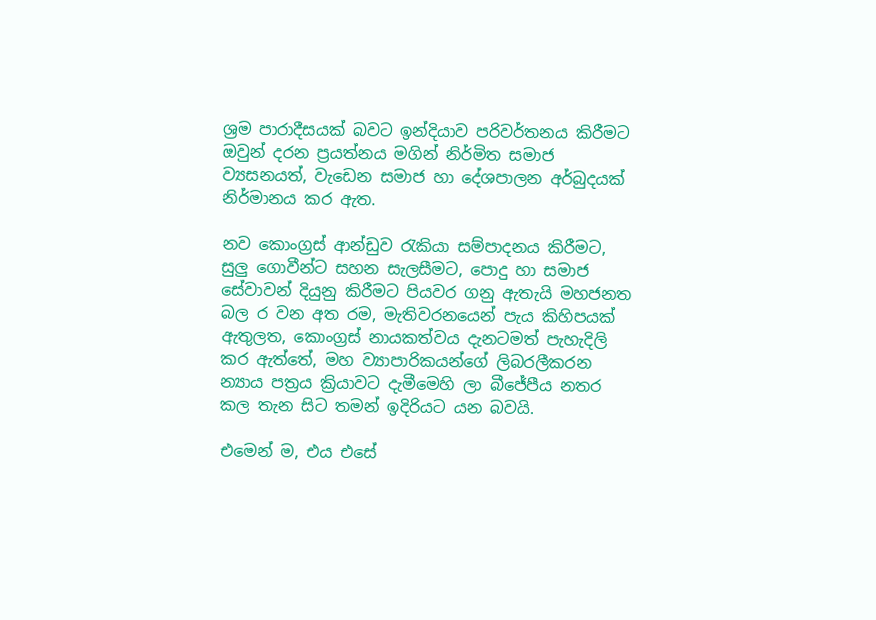ශ්‍රම පාරාදීසයක් බවට ඉන්දියාව පරිවර්තනය කිරීමට ඔවුන් දරන ප්‍රයත්නය මගින් නිර්මිත සමාජ ව්‍යසනයත්, වැඩෙන සමාජ හා දේශපාලන අර්බුදයක් නිර්මානය කර ඇත.

නව කොංග්‍රස් ආන්ඩුව රැකියා සම්පාදනය කිරීමට, සුලු ගොවීන්ට සහන සැලසීමට, පොදු හා සමාජ සේවාවන් දියුනු කිරීමට පියවර ගනු ඇතැයි මහජනත බල ර වන අත රම, මැතිවරනයෙන් පැය කිහිපයක් ඇතුලත, කොංග්‍රස් නායකත්වය දැනටමත් පැහැදිලි කර ඇත්තේ, මහ ව්‍යාපාරිකයන්ගේ ලිබරලීකරන න්‍යාය පත්‍රය ක්‍රියාවට දැමීමෙහි ලා බීජේපීය නතර කල තැන සිට තමන් ඉදිරියට යන බවයි.

එමෙන් ම, එය එසේ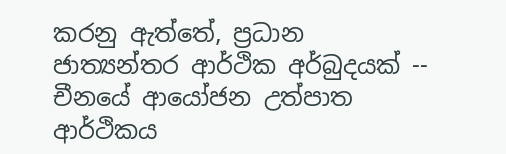කරනු ඇත්තේ, ප්‍රධාන ජාත්‍යන්තර ආර්ථික අර්බුදයක් -- චීනයේ ආයෝජන උත්පාත ආර්ථිකය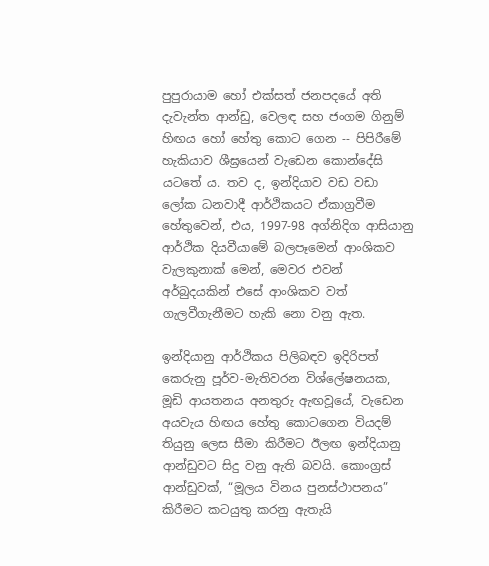පුපුරායාම හෝ එක්සත් ජනපදයේ අති දැවැන්ත ආන්ඩු, වෙලඳ සහ ජංගම ගිනුම් හිඟය හෝ හේතු කොට ගෙන -- පිපිරීමේ හැකියාව ශීඝ්‍රයෙන් වැඩෙන කොන්දේසි යටතේ ය. තව ද, ඉන්දියාව වඩ වඩා ලෝක ධනවාදී ආර්ථිකයට ඒකාග්‍රවීම හේතුවෙන්, එය, 1997-98 අග්නිදිග ආසියානු ආර්ථික දියවීයාමේ බලපෑමෙන් ආංශිකව වැලකුනාක් මෙන්, මෙවර එවන් අර්බුදයකින් එසේ ආංශිකව වත් ගැලවීගැනීමට හැකි නො වනු ඇත.

ඉන්දියානු ආර්ථිකය පිලිබඳව ඉදිරිපත් කෙරුනු පූර්ව-මැතිවරන විශ්ලේෂනයක, මූඩි ආයතනය අනතුරු ඇඟවූයේ, වැඩෙන අයවැය හිඟය හේතු කොටගෙන වියදම් තියුනු ලෙස සීමා කිරීමට ඊලඟ ඉන්දියානු ආන්ඩුවට සිදු වනු ඇති බවයි. කොංග්‍රස් ආන්ඩුවක්, “මූලය විනය පුනස්ථාපනය” කිරීමට කටයුතු කරනු ඇතැයි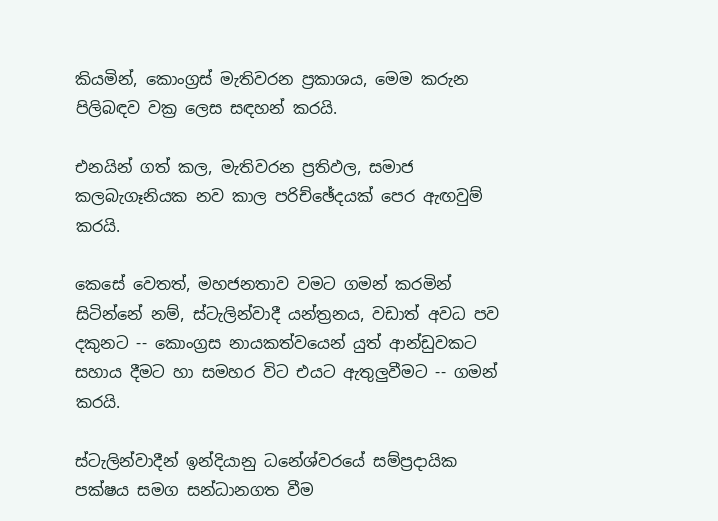කියමින්, කොංග්‍රස් මැතිවරන ප්‍රකාශය, මෙම කරුන පිලිබඳව වක්‍ර ලෙස සඳහන් කරයි.

එනයින් ගත් කල, මැතිවරන ප්‍රතිඵල, සමාජ කලබැගෑනියක නව කාල පරිච්ඡේදයක් පෙර ඇඟවුම් කරයි.

කෙසේ වෙතත්, මහජනතාව වමට ගමන් කරමින් සිටින්නේ නම්, ස්ටැලින්වාදී යන්ත්‍රනය, වඩාත් අවධ පව දකුනට -- කොංග්‍රස නායකත්වයෙන් යුත් ආන්ඩුවකට සහාය දීමට හා සමහර විට එයට ඇතුලුවීමට -- ගමන් කරයි.

ස්ටැලින්වාදීන් ඉන්දියානු ධනේශ්වරයේ සම්ප්‍රදායික පක්ෂය සමග සන්ධානගත වීම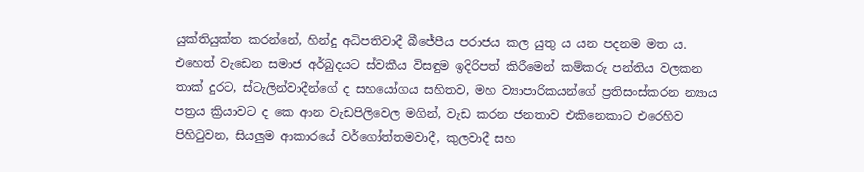යුක්තියුක්ත කරන්නේ, හින්දු අධිපතිවාදී බීජේපීය පරාජය කල යුතු ය යන පදනම මත ය. එහෙත් වැඩෙන සමාජ අර්බුදයට ස්වකීය විසඳුම ඉදිරිපත් කිරීමෙන් කම්කරු පන්තිය වලකන තාක් දුරට, ස්ටැලින්වාදීන්ගේ ද සහයෝගය සහිතව, මහ ව්‍යාපාරිකයන්ගේ ප්‍රතිසංස්කරන න්‍යාය පත්‍රය ක්‍රියාවට ද කෙ ආන වැඩපිලිවෙල මගින්, වැඩ කරන ජනතාව එකිනෙකාට එරෙහිව පිහිටුවන, සියලුම ආකාරයේ වර්ගෝත්තමවාදී, කුලවාදී සහ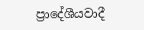ප්‍රාදේශීයවාදී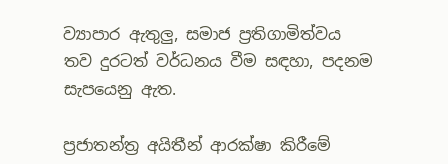ව්‍යාපාර ඇතුලු, සමාජ ප්‍රතිගාමිත්වය තව දුරටත් වර්ධනය වීම සඳහා, පදනම සැපයෙනු ඇත.

ප්‍රජාතන්ත්‍ර අයිතීන් ආරක්ෂා කිරීමේ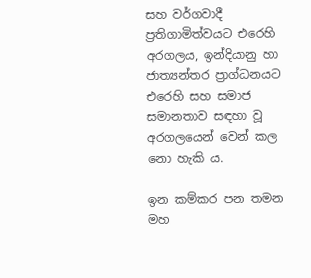සහ වර්ගවාදී ප්‍රතිගාමිත්වයට එරෙහි අරගලය, ඉන්දියානු හා ජාත්‍යන්තර ප්‍රාග්ධනයට එරෙහි සහ සමාජ සමානතාව සඳහා වූ අරගලයෙන් වෙන් කල නො හැකි ය.

ඉන කම්කර පන තමන මහ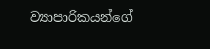ව්‍යාපාරිකයන්ගේ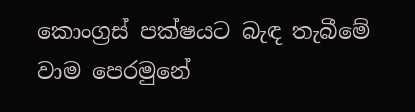කොංග්‍රස් පක්ෂයට බැඳ තැබීමේ වාම පෙරමුනේ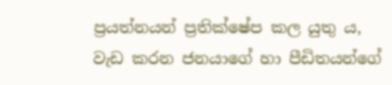ප්‍රයත්නයන් ප්‍රතික්ෂේප කල යුතු ය, වැඩ කරන ජනයාගේ හා පීඩිතයන්ගේ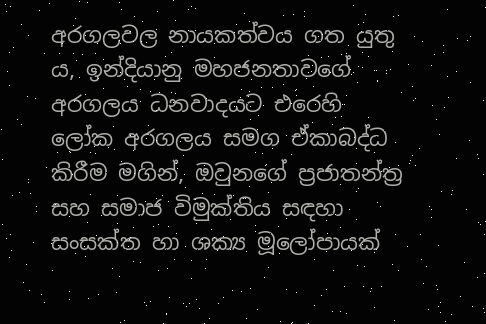අරගලවල නායකත්වය ගත යුතු ය, ඉන්දියානු මහජනතාවගේ අරගලය ධනවාදයට එරෙහි ලෝක අරගලය සමග ඒකාබද්ධ කිරීම මගින්, ඔවුනගේ ප්‍රජාතන්ත්‍ර සහ සමාජ විමුක්තිය සඳහා සංසක්ත හා ශක්‍ය මූලෝපායක්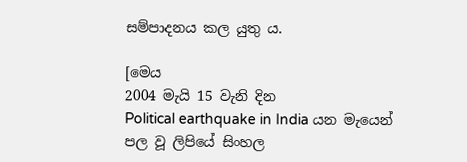සම්පාදනය කල යුතු ය.

[මෙය
2004 මැයි 15 වැනි දින
Political earthquake in India යන මැයෙන් පල වූ ලිපියේ සිංහල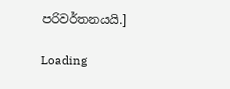පරිවර්තනයයි.]

Loading